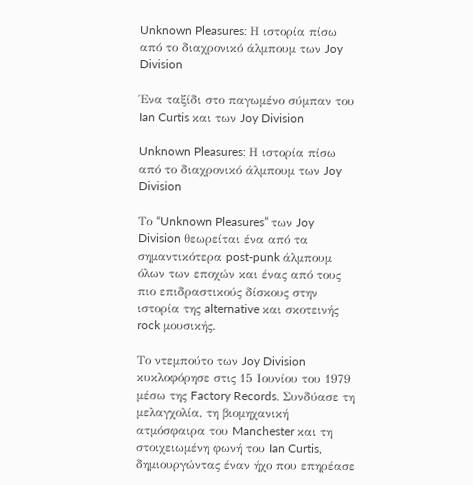Unknown Pleasures: Η ιστορία πίσω από το διαχρονικό άλμπουμ των Joy Division

Ένα ταξίδι στο παγωμένο σύμπαν του Ian Curtis και των Joy Division

Unknown Pleasures: Η ιστορία πίσω από το διαχρονικό άλμπουμ των Joy Division

Το “Unknown Pleasures” των Joy Division θεωρείται ένα από τα σημαντικότερα post-punk άλμπουμ όλων των εποχών και ένας από τους πιο επιδραστικούς δίσκους στην ιστορία της alternative και σκοτεινής rock μουσικής.

Το ντεμπούτο των Joy Division κυκλοφόρησε στις 15 Ιουνίου του 1979 μέσω της Factory Records. Συνδύασε τη μελαγχολία, τη βιομηχανική ατμόσφαιρα του Manchester και τη στοιχειωμένη φωνή του Ian Curtis, δημιουργώντας έναν ήχο που επηρέασε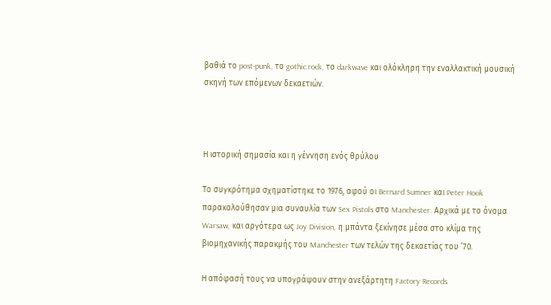βαθιά το post-punk, το gothic rock, το darkwave και ολόκληρη την εναλλακτική μουσική σκηνή των επόμενων δεκαετιών.



Η ιστορική σημασία και η γέννηση ενός θρύλου

Το συγκρότημα σχηματίστηκε το 1976, αφού οι Bernard Sumner και Peter Hook παρακολούθησαν μια συναυλία των Sex Pistols στο Manchester. Αρχικά με το όνομα Warsaw, και αργότερα ως Joy Division, η μπάντα ξεκίνησε μέσα στο κλίμα της βιομηχανικής παρακμής του Manchester των τελών της δεκαετίας του ’70.

Η απόφασή τους να υπογράψουν στην ανεξάρτητη Factory Records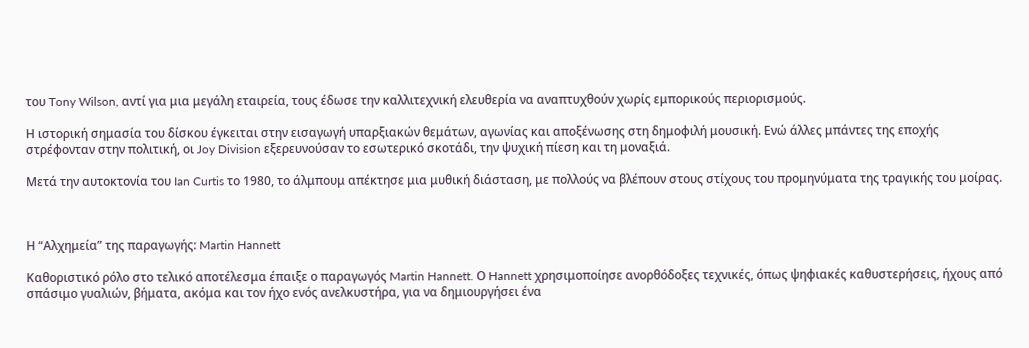του Tony Wilson, αντί για μια μεγάλη εταιρεία, τους έδωσε την καλλιτεχνική ελευθερία να αναπτυχθούν χωρίς εμπορικούς περιορισμούς.

Η ιστορική σημασία του δίσκου έγκειται στην εισαγωγή υπαρξιακών θεμάτων, αγωνίας και αποξένωσης στη δημοφιλή μουσική. Ενώ άλλες μπάντες της εποχής στρέφονταν στην πολιτική, οι Joy Division εξερευνούσαν το εσωτερικό σκοτάδι, την ψυχική πίεση και τη μοναξιά.

Μετά την αυτοκτονία του Ian Curtis το 1980, το άλμπουμ απέκτησε μια μυθική διάσταση, με πολλούς να βλέπουν στους στίχους του προμηνύματα της τραγικής του μοίρας.



Η “Αλχημεία” της παραγωγής: Martin Hannett

Καθοριστικό ρόλο στο τελικό αποτέλεσμα έπαιξε ο παραγωγός Martin Hannett. Ο Hannett χρησιμοποίησε ανορθόδοξες τεχνικές, όπως ψηφιακές καθυστερήσεις, ήχους από σπάσιμο γυαλιών, βήματα, ακόμα και τον ήχο ενός ανελκυστήρα, για να δημιουργήσει ένα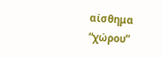αίσθημα “χώρου”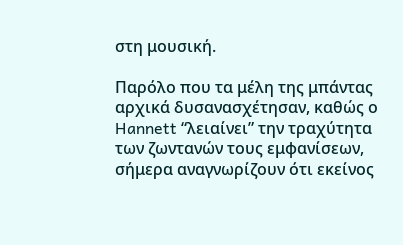στη μουσική.

Παρόλο που τα μέλη της μπάντας αρχικά δυσανασχέτησαν, καθώς ο Hannett “λειαίνει” την τραχύτητα των ζωντανών τους εμφανίσεων, σήμερα αναγνωρίζουν ότι εκείνος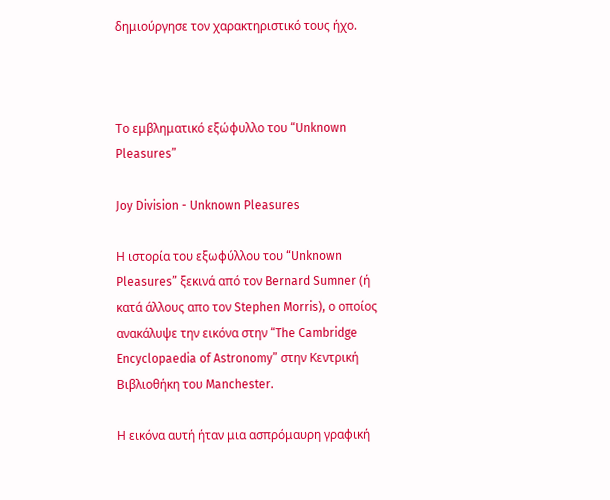δημιούργησε τον χαρακτηριστικό τους ήχο.



Το εμβληματικό εξώφυλλο του “Unknown Pleasures”

Joy Division - Unknown Pleasures

Η ιστορία του εξωφύλλου του “Unknown Pleasures” ξεκινά από τον Bernard Sumner (ή κατά άλλους απο τον Stephen Morris), ο οποίος ανακάλυψε την εικόνα στην “The Cambridge Encyclopaedia of Astronomy” στην Κεντρική Βιβλιοθήκη του Manchester.

Η εικόνα αυτή ήταν μια ασπρόμαυρη γραφική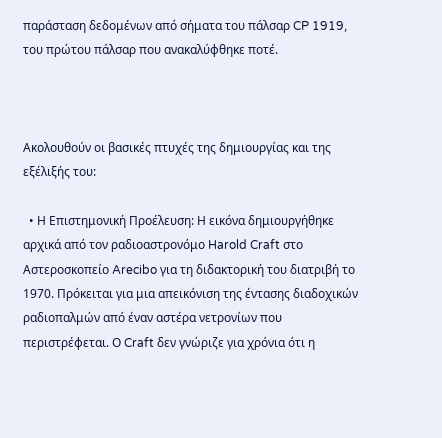παράσταση δεδομένων από σήματα του πάλσαρ CP 1919, του πρώτου πάλσαρ που ανακαλύφθηκε ποτέ.



Ακολουθούν οι βασικές πτυχές της δημιουργίας και της εξέλιξής του:

  • Η Επιστημονική Προέλευση: Η εικόνα δημιουργήθηκε αρχικά από τον ραδιοαστρονόμο Harold Craft στο Αστεροσκοπείο Arecibo για τη διδακτορική του διατριβή το 1970. Πρόκειται για μια απεικόνιση της έντασης διαδοχικών ραδιοπαλμών από έναν αστέρα νετρονίων που περιστρέφεται. Ο Craft δεν γνώριζε για χρόνια ότι η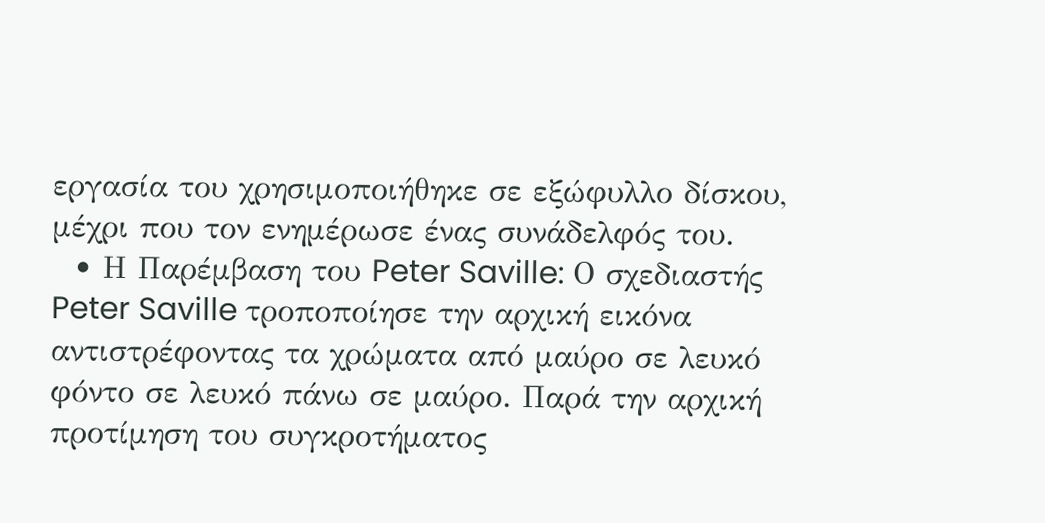εργασία του χρησιμοποιήθηκε σε εξώφυλλο δίσκου, μέχρι που τον ενημέρωσε ένας συνάδελφός του.
  • Η Παρέμβαση του Peter Saville: Ο σχεδιαστής Peter Saville τροποποίησε την αρχική εικόνα αντιστρέφοντας τα χρώματα από μαύρο σε λευκό φόντο σε λευκό πάνω σε μαύρο. Παρά την αρχική προτίμηση του συγκροτήματος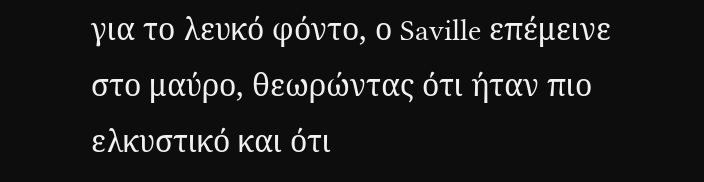για το λευκό φόντο, ο Saville επέμεινε στο μαύρο, θεωρώντας ότι ήταν πιο ελκυστικό και ότι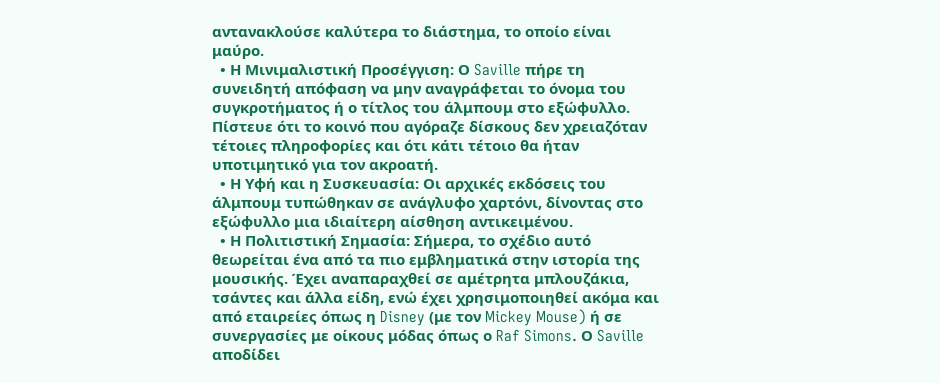αντανακλούσε καλύτερα το διάστημα, το οποίο είναι μαύρο.
  • Η Μινιμαλιστική Προσέγγιση: Ο Saville πήρε τη συνειδητή απόφαση να μην αναγράφεται το όνομα του συγκροτήματος ή ο τίτλος του άλμπουμ στο εξώφυλλο. Πίστευε ότι το κοινό που αγόραζε δίσκους δεν χρειαζόταν τέτοιες πληροφορίες και ότι κάτι τέτοιο θα ήταν υποτιμητικό για τον ακροατή.
  • Η Υφή και η Συσκευασία: Οι αρχικές εκδόσεις του άλμπουμ τυπώθηκαν σε ανάγλυφο χαρτόνι, δίνοντας στο εξώφυλλο μια ιδιαίτερη αίσθηση αντικειμένου.
  • Η Πολιτιστική Σημασία: Σήμερα, το σχέδιο αυτό θεωρείται ένα από τα πιο εμβληματικά στην ιστορία της μουσικής. Έχει αναπαραχθεί σε αμέτρητα μπλουζάκια, τσάντες και άλλα είδη, ενώ έχει χρησιμοποιηθεί ακόμα και από εταιρείες όπως η Disney (με τον Mickey Mouse) ή σε συνεργασίες με οίκους μόδας όπως ο Raf Simons. Ο Saville αποδίδει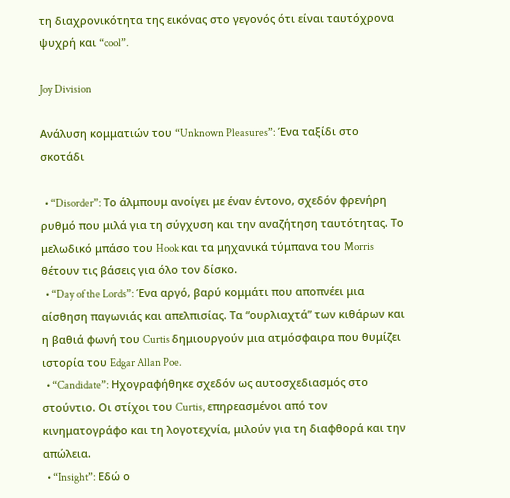τη διαχρονικότητα της εικόνας στο γεγονός ότι είναι ταυτόχρονα ψυχρή και “cool”.

Joy Division

Ανάλυση κομματιών του “Unknown Pleasures”: Ένα ταξίδι στο σκοτάδι

  • “Disorder”: Το άλμπουμ ανοίγει με έναν έντονο, σχεδόν φρενήρη ρυθμό που μιλά για τη σύγχυση και την αναζήτηση ταυτότητας. Το μελωδικό μπάσο του Hook και τα μηχανικά τύμπανα του Morris θέτουν τις βάσεις για όλο τον δίσκο.
  • “Day of the Lords”: Ένα αργό, βαρύ κομμάτι που αποπνέει μια αίσθηση παγωνιάς και απελπισίας. Τα “ουρλιαχτά” των κιθάρων και η βαθιά φωνή του Curtis δημιουργούν μια ατμόσφαιρα που θυμίζει ιστορία του Edgar Allan Poe.
  • “Candidate”: Ηχογραφήθηκε σχεδόν ως αυτοσχεδιασμός στο στούντιο. Οι στίχοι του Curtis, επηρεασμένοι από τον κινηματογράφο και τη λογοτεχνία, μιλούν για τη διαφθορά και την απώλεια.
  • “Insight”: Εδώ ο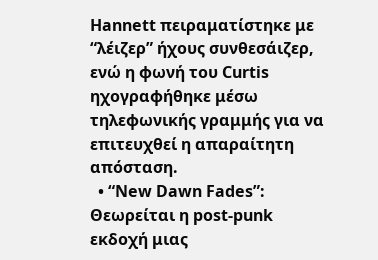Hannett πειραματίστηκε με “λέιζερ” ήχους συνθεσάιζερ, ενώ η φωνή του Curtis ηχογραφήθηκε μέσω τηλεφωνικής γραμμής για να επιτευχθεί η απαραίτητη απόσταση.
  • “New Dawn Fades”: Θεωρείται η post-punk εκδοχή μιας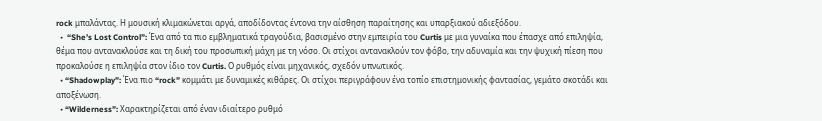rock μπαλάντας. Η μουσική κλιμακώνεται αργά, αποδίδοντας έντονα την αίσθηση παραίτησης και υπαρξιακού αδιεξόδου.
  •  “She’s Lost Control”: Ένα από τα πιο εμβληματικά τραγούδια, βασισμένο στην εμπειρία του Curtis με μια γυναίκα που έπασχε από επιληψία, θέμα που αντανακλούσε και τη δική του προσωπική μάχη με τη νόσο. Οι στίχοι αντανακλούν τον φόβο, την αδυναμία και την ψυχική πίεση που προκαλούσε η επιληψία στον ίδιο τον Curtis. Ο ρυθμός είναι μηχανικός, σχεδόν υπνωτικός.
  • “Shadowplay”: Ένα πιο “rock” κομμάτι με δυναμικές κιθάρες. Οι στίχοι περιγράφουν ένα τοπίο επιστημονικής φαντασίας, γεμάτο σκοτάδι και αποξένωση.
  • “Wilderness”: Χαρακτηρίζεται από έναν ιδιαίτερο ρυθμό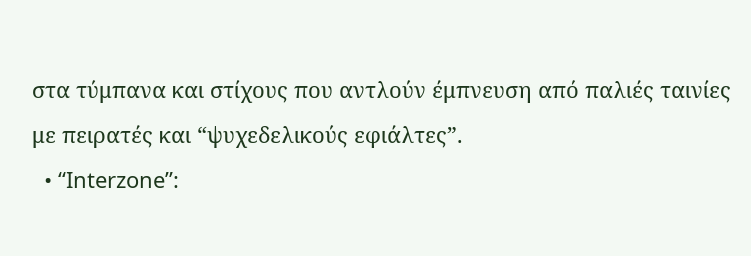στα τύμπανα και στίχους που αντλούν έμπνευση από παλιές ταινίες με πειρατές και “ψυχεδελικούς εφιάλτες”.
  • “Interzone”: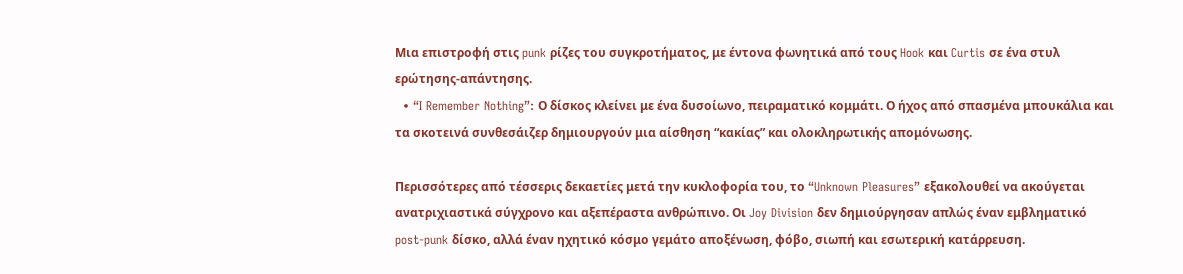Μια επιστροφή στις punk ρίζες του συγκροτήματος, με έντονα φωνητικά από τους Hook και Curtis σε ένα στυλ ερώτησης-απάντησης.
  • “I Remember Nothing”: Ο δίσκος κλείνει με ένα δυσοίωνο, πειραματικό κομμάτι. Ο ήχος από σπασμένα μπουκάλια και τα σκοτεινά συνθεσάιζερ δημιουργούν μια αίσθηση “κακίας” και ολοκληρωτικής απομόνωσης.

Περισσότερες από τέσσερις δεκαετίες μετά την κυκλοφορία του, το “Unknown Pleasures” εξακολουθεί να ακούγεται ανατριχιαστικά σύγχρονο και αξεπέραστα ανθρώπινο. Οι Joy Division δεν δημιούργησαν απλώς έναν εμβληματικό post-punk δίσκο, αλλά έναν ηχητικό κόσμο γεμάτο αποξένωση, φόβο, σιωπή και εσωτερική κατάρρευση.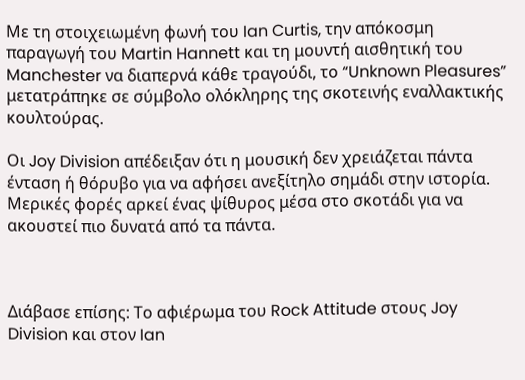Με τη στοιχειωμένη φωνή του Ian Curtis, την απόκοσμη παραγωγή του Martin Hannett και τη μουντή αισθητική του Manchester να διαπερνά κάθε τραγούδι, το “Unknown Pleasures” μετατράπηκε σε σύμβολο ολόκληρης της σκοτεινής εναλλακτικής κουλτούρας.

Οι Joy Division απέδειξαν ότι η μουσική δεν χρειάζεται πάντα ένταση ή θόρυβο για να αφήσει ανεξίτηλο σημάδι στην ιστορία. Μερικές φορές αρκεί ένας ψίθυρος μέσα στο σκοτάδι για να ακουστεί πιο δυνατά από τα πάντα.



Διάβασε επίσης: Το αφιέρωμα του Rock Attitude στους Joy Division και στον Ian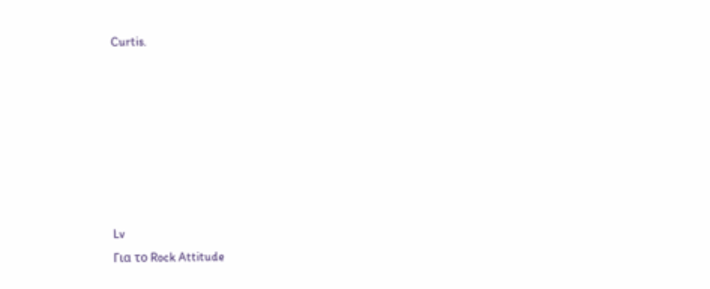Curtis.







Lv
Για το Rock Attitude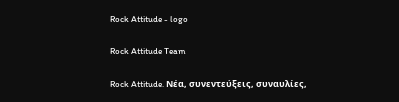Rock Attitude - logo

Rock Attitude Team

Rock Attitude. Νέα, συνεντεύξεις, συναυλίες,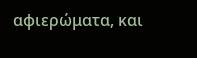αφιερώματα, και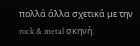πολλά άλλα σχετικά με την rock & metal σκηνή.